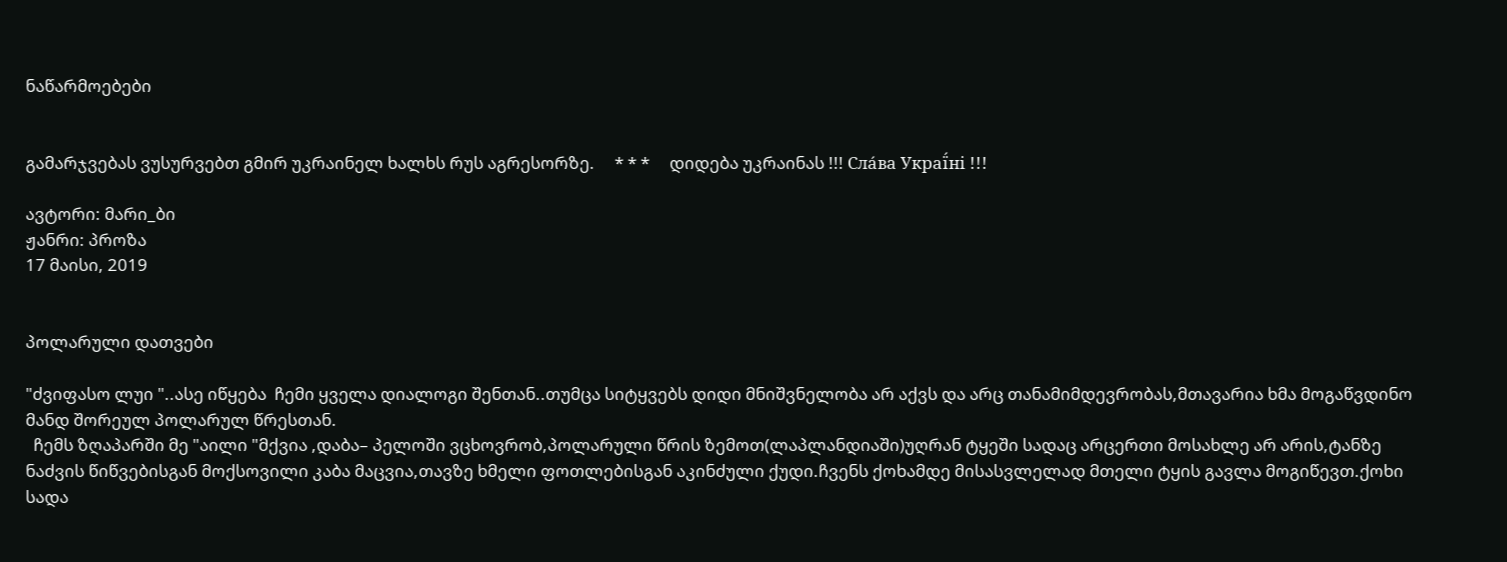ნაწარმოებები


გამარჯვებას ვუსურვებთ გმირ უკრაინელ ხალხს რუს აგრესორზე.     * * *     დიდება უკრაინას !!! Сла́ва Украї́ні !!!

ავტორი: მარი_ბი
ჟანრი: პროზა
17 მაისი, 2019


პოლარული დათვები

"ძვიფასო ლუი "..ასე იწყება  ჩემი ყველა დიალოგი შენთან..თუმცა სიტყვებს დიდი მნიშვნელობა არ აქვს და არც თანამიმდევრობას,მთავარია ხმა მოგაწვდინო მანდ შორეულ პოლარულ წრესთან.
  ჩემს ზღაპარში მე "აილი "მქვია ,დაბა– პელოში ვცხოვრობ,პოლარული წრის ზემოთ(ლაპლანდიაში)უღრან ტყეში სადაც არცერთი მოსახლე არ არის,ტანზე ნაძვის წიწვებისგან მოქსოვილი კაბა მაცვია,თავზე ხმელი ფოთლებისგან აკინძული ქუდი.ჩვენს ქოხამდე მისასვლელად მთელი ტყის გავლა მოგიწევთ.ქოხი სადა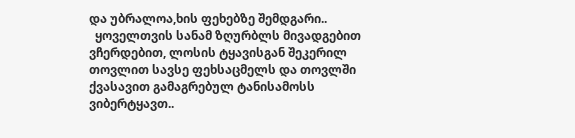და უბრალოა,ხის ფეხებზე შემდგარი..
  ყოველთვის სანამ ზღურბლს მივადგებით ვჩერდებით, ლოსის ტყავისგან შეკერილ თოვლით სავსე ფეხსაცმელს და თოვლში ქვასავით გამაგრებულ ტანისამოსს ვიბერტყავთ..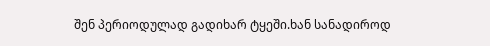შენ პერიოდულად გადიხარ ტყეში.ხან სანადიროდ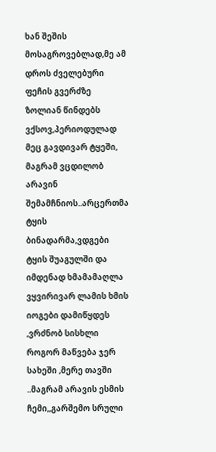ხან შეშის მოსაგროვებლად,მე ამ დროს ძველებური ფეჩის გვერძზე ზოლიან წინდებს ვქსოვ,პერიოდულად მეც გავდივარ ტყეში, მაგრამ ვცდილობ არავინ შემამჩნიოს..არცერთმა ტყის ბინადარმა,ვდგები ტყის შუაგულში და იმდენად ხმამამაღლა ვყვირივარ ლამის ხმის იოგები დამიწყდეს ,ვრძნობ სისხლი როგორ მაწვება ჯერ სახეში ,მერე თავში ..მაგრამ არავის ესმის ჩემი,,გარშემო სრული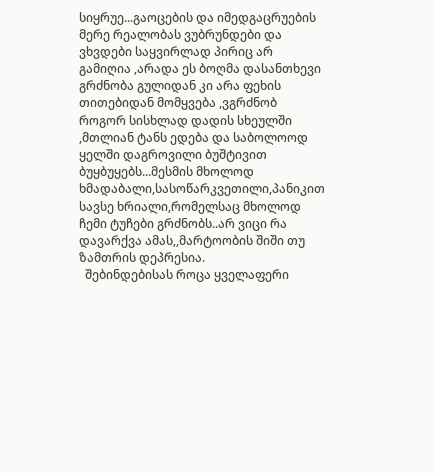სიყრუე...გაოცების და იმედგაცრუების მერე რეალობას ვუბრუნდები და ვხვდები საყვირლად პირიც არ გამიღია ,არადა ეს ბოღმა დასანთხევი გრძნობა გულიდან კი არა ფეხის თითებიდან მომყვება ,ვგრძნობ როგორ სისხლად დადის სხეულში ,მთლიან ტანს ედება და საბოლოოდ ყელში დაგროვილი ბუშტივით ბუყბუყებს...მესმის მხოლოდ ხმადაბალი,სასოწარკვეთილი,პანიკით სავსე ხრიალი,რომელსაც მხოლოდ ჩემი ტუჩები გრძნობს..არ ვიცი რა დავარქვა ამას,,მარტოობის შიში თუ ზამთრის დეპრესია.
  შებინდებისას როცა ყველაფერი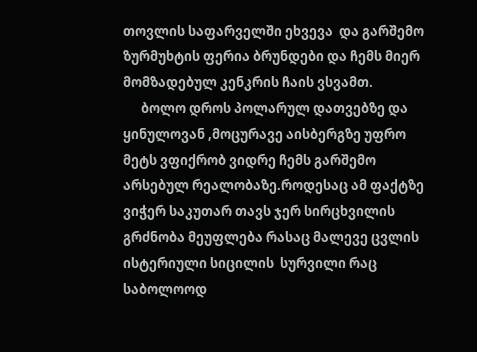თოვლის საფარველში ეხვევა  და გარშემო ზურმუხტის ფერია ბრუნდები და ჩემს მიერ მომზადებულ კენკრის ჩაის ვსვამთ.
      ბოლო დროს პოლარულ დათვებზე და ყინულოვან ,მოცურავე აისბერგზე უფრო მეტს ვფიქრობ ვიდრე ჩემს გარშემო არსებულ რეალობაზე.როდესაც ამ ფაქტზე ვიჭერ საკუთარ თავს ჯერ სირცხვილის გრძნობა მეუფლება რასაც მალევე ცვლის ისტერიული სიცილის  სურვილი რაც საბოლოოდ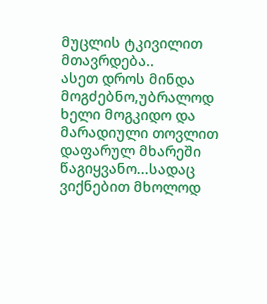მუცლის ტკივილით მთავრდება..
ასეთ დროს მინდა მოგძებნო,უბრალოდ ხელი მოგკიდო და მარადიული თოვლით დაფარულ მხარეში წაგიყვანო...სადაც ვიქნებით მხოლოდ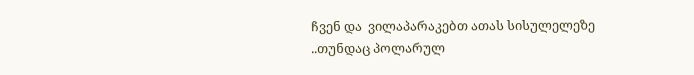ჩვენ და  ვილაპარაკებთ ათას სისულელეზე ..თუნდაც პოლარულ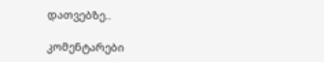დათვებზე..

კომენტარები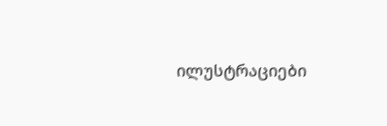ილუსტრაციები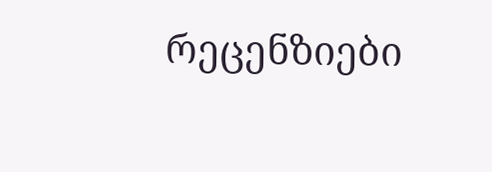რეცენზიები